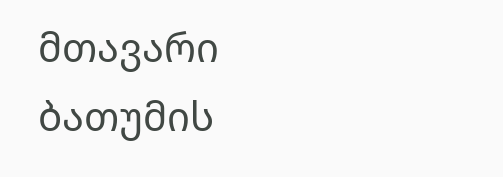მთავარი
ბათუმის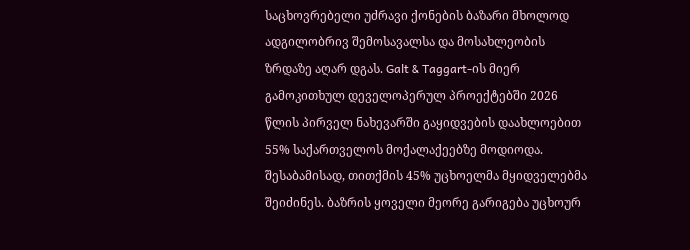საცხოვრებელი უძრავი ქონების ბაზარი მხოლოდ ადგილობრივ შემოსავალსა და მოსახლეობის ზრდაზე აღარ დგას. Galt & Taggart-ის მიერ გამოკითხულ დეველოპერულ პროექტებში 2026 წლის პირველ ნახევარში გაყიდვების დაახლოებით 55% საქართველოს მოქალაქეებზე მოდიოდა. შესაბამისად, თითქმის 45% უცხოელმა მყიდველებმა შეიძინეს. ბაზრის ყოველი მეორე გარიგება უცხოურ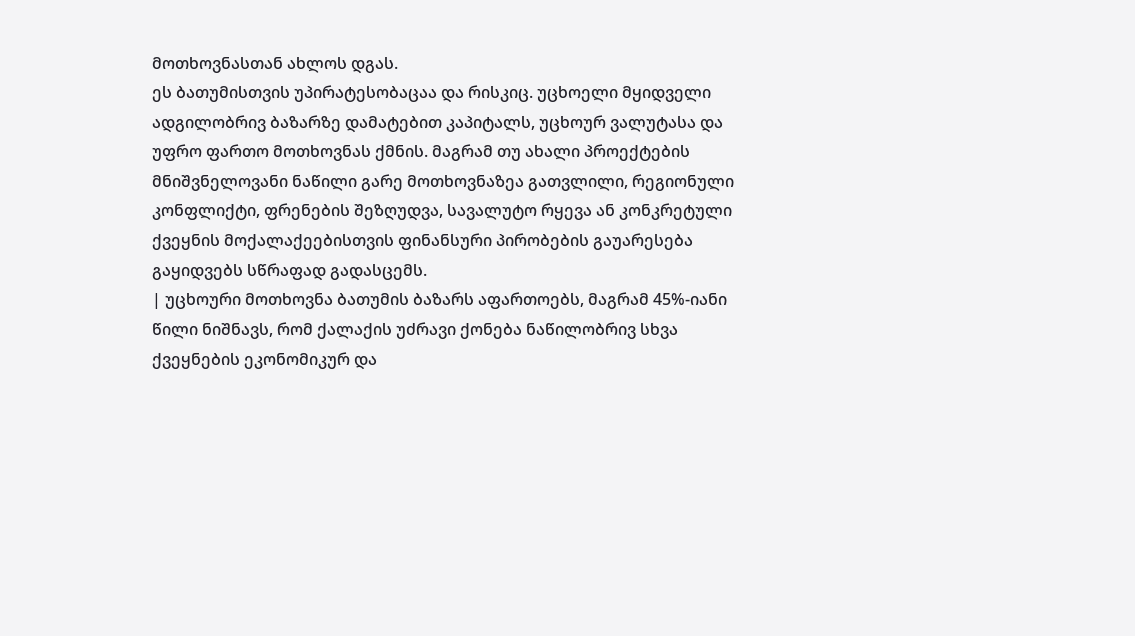მოთხოვნასთან ახლოს დგას.
ეს ბათუმისთვის უპირატესობაცაა და რისკიც. უცხოელი მყიდველი ადგილობრივ ბაზარზე დამატებით კაპიტალს, უცხოურ ვალუტასა და უფრო ფართო მოთხოვნას ქმნის. მაგრამ თუ ახალი პროექტების მნიშვნელოვანი ნაწილი გარე მოთხოვნაზეა გათვლილი, რეგიონული კონფლიქტი, ფრენების შეზღუდვა, სავალუტო რყევა ან კონკრეტული ქვეყნის მოქალაქეებისთვის ფინანსური პირობების გაუარესება გაყიდვებს სწრაფად გადასცემს.
| უცხოური მოთხოვნა ბათუმის ბაზარს აფართოებს, მაგრამ 45%-იანი წილი ნიშნავს, რომ ქალაქის უძრავი ქონება ნაწილობრივ სხვა ქვეყნების ეკონომიკურ და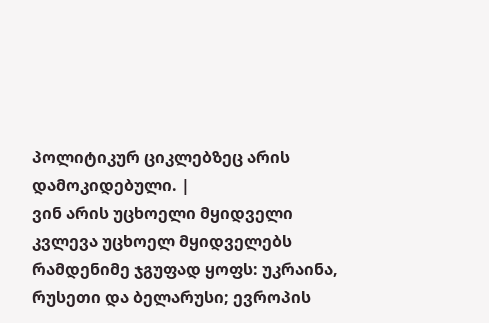პოლიტიკურ ციკლებზეც არის დამოკიდებული. |
ვინ არის უცხოელი მყიდველი
კვლევა უცხოელ მყიდველებს რამდენიმე ჯგუფად ყოფს: უკრაინა, რუსეთი და ბელარუსი; ევროპის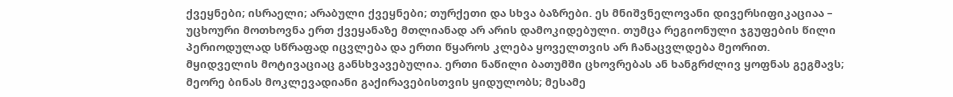ქვეყნები; ისრაელი; არაბული ქვეყნები; თურქეთი და სხვა ბაზრები. ეს მნიშვნელოვანი დივერსიფიკაციაა – უცხოური მოთხოვნა ერთ ქვეყანაზე მთლიანად არ არის დამოკიდებული. თუმცა რეგიონული ჯგუფების წილი პერიოდულად სწრაფად იცვლება და ერთი წყაროს კლება ყოველთვის არ ჩანაცვლდება მეორით.
მყიდველის მოტივაციაც განსხვავებულია. ერთი ნაწილი ბათუმში ცხოვრებას ან ხანგრძლივ ყოფნას გეგმავს; მეორე ბინას მოკლევადიანი გაქირავებისთვის ყიდულობს; მესამე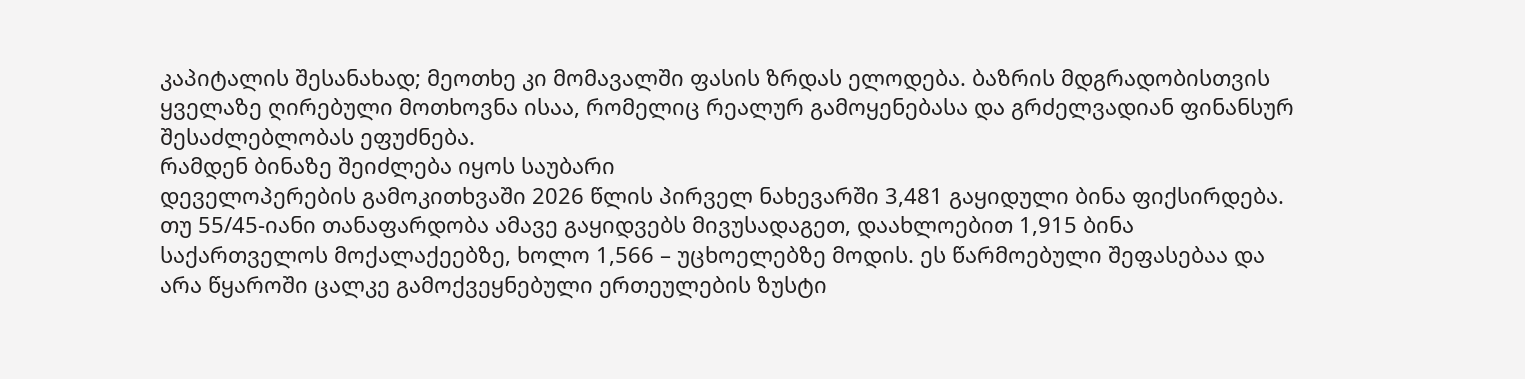კაპიტალის შესანახად; მეოთხე კი მომავალში ფასის ზრდას ელოდება. ბაზრის მდგრადობისთვის ყველაზე ღირებული მოთხოვნა ისაა, რომელიც რეალურ გამოყენებასა და გრძელვადიან ფინანსურ შესაძლებლობას ეფუძნება.
რამდენ ბინაზე შეიძლება იყოს საუბარი
დეველოპერების გამოკითხვაში 2026 წლის პირველ ნახევარში 3,481 გაყიდული ბინა ფიქსირდება. თუ 55/45-იანი თანაფარდობა ამავე გაყიდვებს მივუსადაგეთ, დაახლოებით 1,915 ბინა საქართველოს მოქალაქეებზე, ხოლო 1,566 – უცხოელებზე მოდის. ეს წარმოებული შეფასებაა და არა წყაროში ცალკე გამოქვეყნებული ერთეულების ზუსტი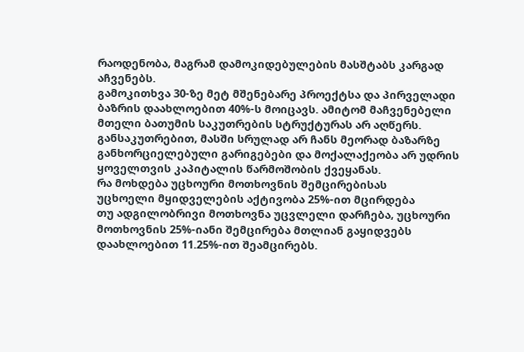რაოდენობა, მაგრამ დამოკიდებულების მასშტაბს კარგად აჩვენებს.
გამოკითხვა 30-ზე მეტ მშენებარე პროექტსა და პირველადი ბაზრის დაახლოებით 40%-ს მოიცავს. ამიტომ მაჩვენებელი მთელი ბათუმის საკუთრების სტრუქტურას არ აღწერს. განსაკუთრებით, მასში სრულად არ ჩანს მეორად ბაზარზე განხორციელებული გარიგებები და მოქალაქეობა არ უდრის ყოველთვის კაპიტალის წარმოშობის ქვეყანას.
რა მოხდება უცხოური მოთხოვნის შემცირებისას
უცხოელი მყიდველების აქტივობა 25%-ით მცირდება
თუ ადგილობრივი მოთხოვნა უცვლელი დარჩება, უცხოური მოთხოვნის 25%-იანი შემცირება მთლიან გაყიდვებს დაახლოებით 11.25%-ით შეამცირებს.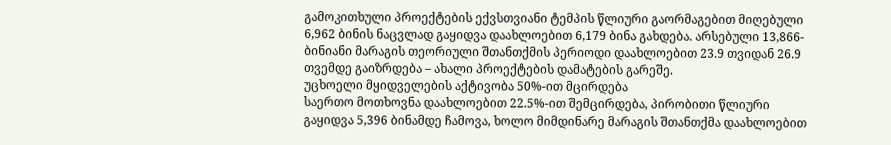გამოკითხული პროექტების ექვსთვიანი ტემპის წლიური გაორმაგებით მიღებული 6,962 ბინის ნაცვლად გაყიდვა დაახლოებით 6,179 ბინა გახდება. არსებული 13,866-ბინიანი მარაგის თეორიული შთანთქმის პერიოდი დაახლოებით 23.9 თვიდან 26.9 თვემდე გაიზრდება – ახალი პროექტების დამატების გარეშე.
უცხოელი მყიდველების აქტივობა 50%-ით მცირდება
საერთო მოთხოვნა დაახლოებით 22.5%-ით შემცირდება, პირობითი წლიური გაყიდვა 5,396 ბინამდე ჩამოვა, ხოლო მიმდინარე მარაგის შთანთქმა დაახლოებით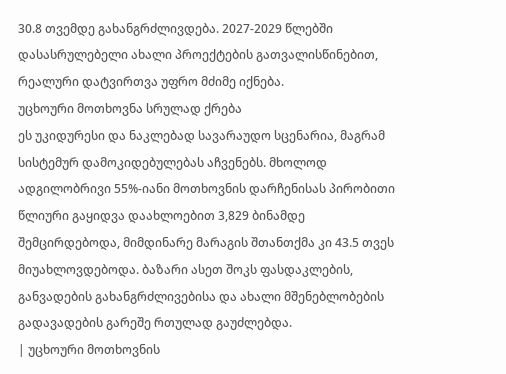30.8 თვემდე გახანგრძლივდება. 2027-2029 წლებში დასასრულებელი ახალი პროექტების გათვალისწინებით, რეალური დატვირთვა უფრო მძიმე იქნება.
უცხოური მოთხოვნა სრულად ქრება
ეს უკიდურესი და ნაკლებად სავარაუდო სცენარია, მაგრამ სისტემურ დამოკიდებულებას აჩვენებს. მხოლოდ ადგილობრივი 55%-იანი მოთხოვნის დარჩენისას პირობითი წლიური გაყიდვა დაახლოებით 3,829 ბინამდე შემცირდებოდა, მიმდინარე მარაგის შთანთქმა კი 43.5 თვეს მიუახლოვდებოდა. ბაზარი ასეთ შოკს ფასდაკლების, განვადების გახანგრძლივებისა და ახალი მშენებლობების გადავადების გარეშე რთულად გაუძლებდა.
| უცხოური მოთხოვნის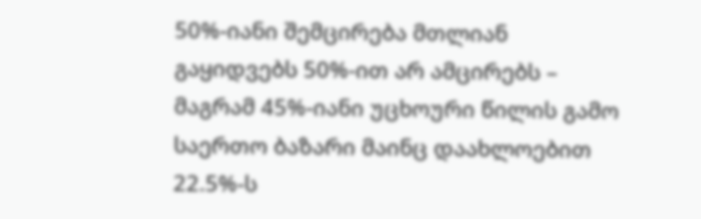50%-იანი შემცირება მთლიან გაყიდვებს 50%-ით არ ამცირებს – მაგრამ 45%-იანი უცხოური წილის გამო საერთო ბაზარი მაინც დაახლოებით 22.5%-ს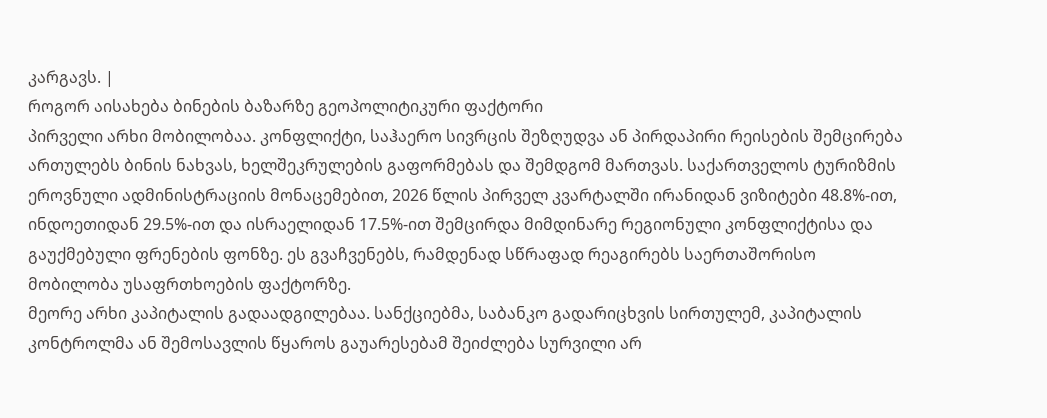კარგავს. |
როგორ აისახება ბინების ბაზარზე გეოპოლიტიკური ფაქტორი
პირველი არხი მობილობაა. კონფლიქტი, საჰაერო სივრცის შეზღუდვა ან პირდაპირი რეისების შემცირება ართულებს ბინის ნახვას, ხელშეკრულების გაფორმებას და შემდგომ მართვას. საქართველოს ტურიზმის ეროვნული ადმინისტრაციის მონაცემებით, 2026 წლის პირველ კვარტალში ირანიდან ვიზიტები 48.8%-ით, ინდოეთიდან 29.5%-ით და ისრაელიდან 17.5%-ით შემცირდა მიმდინარე რეგიონული კონფლიქტისა და გაუქმებული ფრენების ფონზე. ეს გვაჩვენებს, რამდენად სწრაფად რეაგირებს საერთაშორისო მობილობა უსაფრთხოების ფაქტორზე.
მეორე არხი კაპიტალის გადაადგილებაა. სანქციებმა, საბანკო გადარიცხვის სირთულემ, კაპიტალის კონტროლმა ან შემოსავლის წყაროს გაუარესებამ შეიძლება სურვილი არ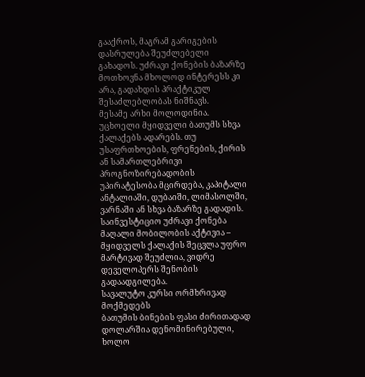გააქროს, მაგრამ გარიგების დასრულება შეუძლებელი გახადოს. უძრავი ქონების ბაზარზე მოთხოვნა მხოლოდ ინტერესს კი არა, გადახდის პრაქტიკულ შესაძლებლობას ნიშნავს.
მესამე არხი მოლოდინია. უცხოელი მყიდველი ბათუმს სხვა ქალაქებს ადარებს. თუ უსაფრთხოების, ფრენების, ქირის ან სამართლებრივი პროგნოზირებადობის უპირატესობა მცირდება, კაპიტალი ანტალიაში, დუბაიში, ლიმასოლში, ვარნაში ან სხვა ბაზარზე გადადის. საინვესტიციო უძრავი ქონება მაღალი მობილობის აქტივია – მყიდველს ქალაქის შეცვლა უფრო მარტივად შეუძლია, ვიდრე დეველოპერს შენობის გადაადგილება.
სავალუტო კურსი ორმხრივად მოქმედებს
ბათუმის ბინების ფასი ძირითადად დოლარშია დენომინირებული, ხოლო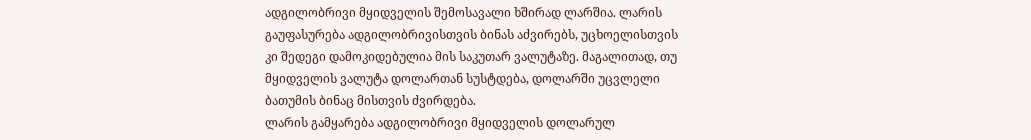ადგილობრივი მყიდველის შემოსავალი ხშირად ლარშია. ლარის გაუფასურება ადგილობრივისთვის ბინას აძვირებს, უცხოელისთვის კი შედეგი დამოკიდებულია მის საკუთარ ვალუტაზე. მაგალითად, თუ მყიდველის ვალუტა დოლართან სუსტდება, დოლარში უცვლელი ბათუმის ბინაც მისთვის ძვირდება.
ლარის გამყარება ადგილობრივი მყიდველის დოლარულ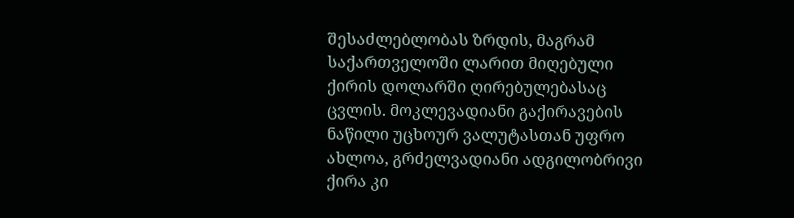შესაძლებლობას ზრდის, მაგრამ საქართველოში ლარით მიღებული ქირის დოლარში ღირებულებასაც ცვლის. მოკლევადიანი გაქირავების ნაწილი უცხოურ ვალუტასთან უფრო ახლოა, გრძელვადიანი ადგილობრივი ქირა კი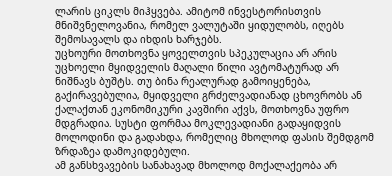ლარის ციკლს მიჰყვება. ამიტომ ინვესტორისთვის მნიშვნელოვანია, რომელ ვალუტაში ყიდულობს, იღებს შემოსავალს და იხდის ხარჯებს.
უცხოური მოთხოვნა ყოველთვის სპეკულაცია არ არის
უცხოელი მყიდველის მაღალი წილი ავტომატურად არ ნიშნავს ბუშტს. თუ ბინა რეალურად გამოიყენება, გაქირავებულია, მყიდველი გრძელვადიანად ცხოვრობს ან ქალაქთან ეკონომიკური კავშირი აქვს, მოთხოვნა უფრო მდგრადია. სუსტი ფორმაა მოკლევადიანი გადაყიდვის მოლოდინი და გადახდა, რომელიც მხოლოდ ფასის შემდგომ ზრდაზეა დამოკიდებული.
ამ განსხვავების სანახავად მხოლოდ მოქალაქეობა არ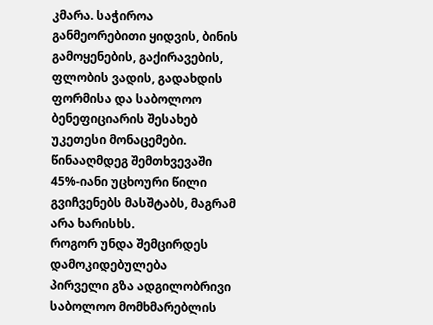კმარა. საჭიროა განმეორებითი ყიდვის, ბინის გამოყენების, გაქირავების, ფლობის ვადის, გადახდის ფორმისა და საბოლოო ბენეფიციარის შესახებ უკეთესი მონაცემები. წინააღმდეგ შემთხვევაში 45%-იანი უცხოური წილი გვიჩვენებს მასშტაბს, მაგრამ არა ხარისხს.
როგორ უნდა შემცირდეს დამოკიდებულება
პირველი გზა ადგილობრივი საბოლოო მომხმარებლის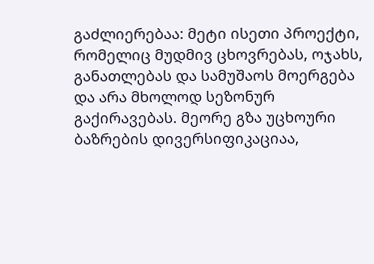გაძლიერებაა: მეტი ისეთი პროექტი, რომელიც მუდმივ ცხოვრებას, ოჯახს, განათლებას და სამუშაოს მოერგება და არა მხოლოდ სეზონურ გაქირავებას. მეორე გზა უცხოური ბაზრების დივერსიფიკაციაა,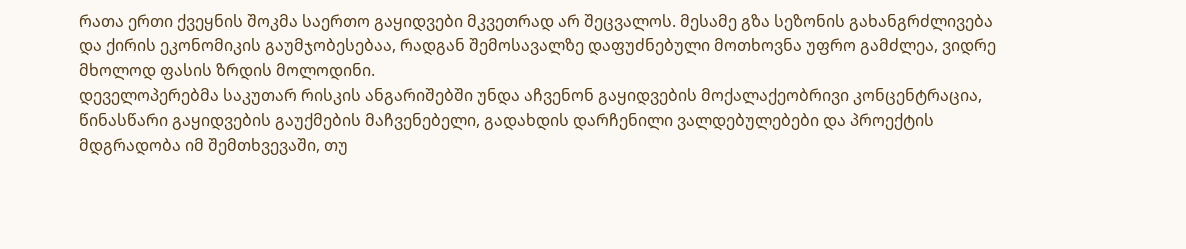რათა ერთი ქვეყნის შოკმა საერთო გაყიდვები მკვეთრად არ შეცვალოს. მესამე გზა სეზონის გახანგრძლივება და ქირის ეკონომიკის გაუმჯობესებაა, რადგან შემოსავალზე დაფუძნებული მოთხოვნა უფრო გამძლეა, ვიდრე მხოლოდ ფასის ზრდის მოლოდინი.
დეველოპერებმა საკუთარ რისკის ანგარიშებში უნდა აჩვენონ გაყიდვების მოქალაქეობრივი კონცენტრაცია, წინასწარი გაყიდვების გაუქმების მაჩვენებელი, გადახდის დარჩენილი ვალდებულებები და პროექტის მდგრადობა იმ შემთხვევაში, თუ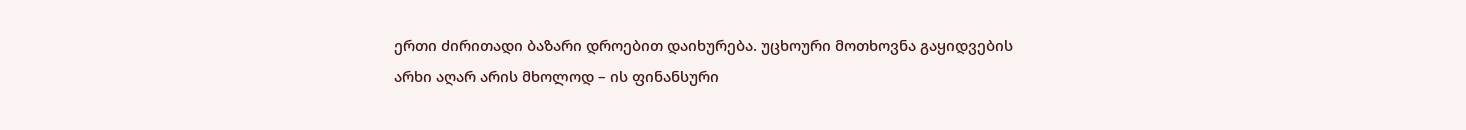ერთი ძირითადი ბაზარი დროებით დაიხურება. უცხოური მოთხოვნა გაყიდვების არხი აღარ არის მხოლოდ – ის ფინანსური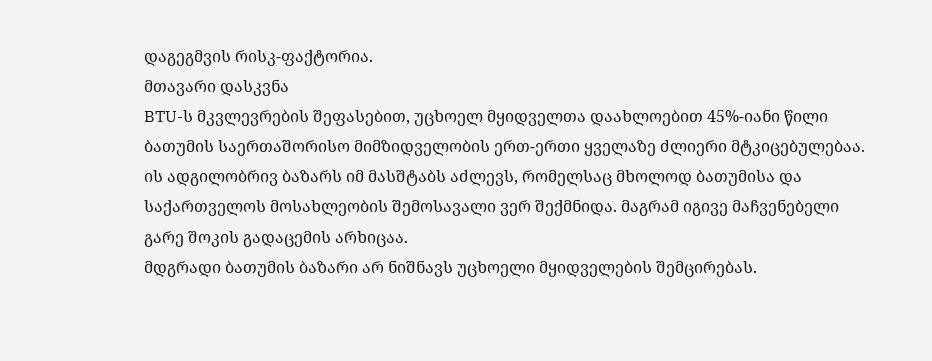დაგეგმვის რისკ-ფაქტორია.
მთავარი დასკვნა
BTU-ს მკვლევრების შეფასებით, უცხოელ მყიდველთა დაახლოებით 45%-იანი წილი ბათუმის საერთაშორისო მიმზიდველობის ერთ-ერთი ყველაზე ძლიერი მტკიცებულებაა. ის ადგილობრივ ბაზარს იმ მასშტაბს აძლევს, რომელსაც მხოლოდ ბათუმისა და საქართველოს მოსახლეობის შემოსავალი ვერ შექმნიდა. მაგრამ იგივე მაჩვენებელი გარე შოკის გადაცემის არხიცაა.
მდგრადი ბათუმის ბაზარი არ ნიშნავს უცხოელი მყიდველების შემცირებას.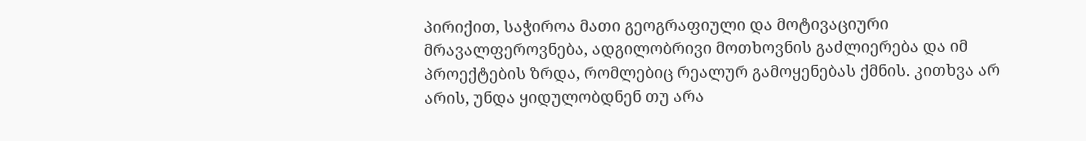პირიქით, საჭიროა მათი გეოგრაფიული და მოტივაციური მრავალფეროვნება, ადგილობრივი მოთხოვნის გაძლიერება და იმ პროექტების ზრდა, რომლებიც რეალურ გამოყენებას ქმნის. კითხვა არ არის, უნდა ყიდულობდნენ თუ არა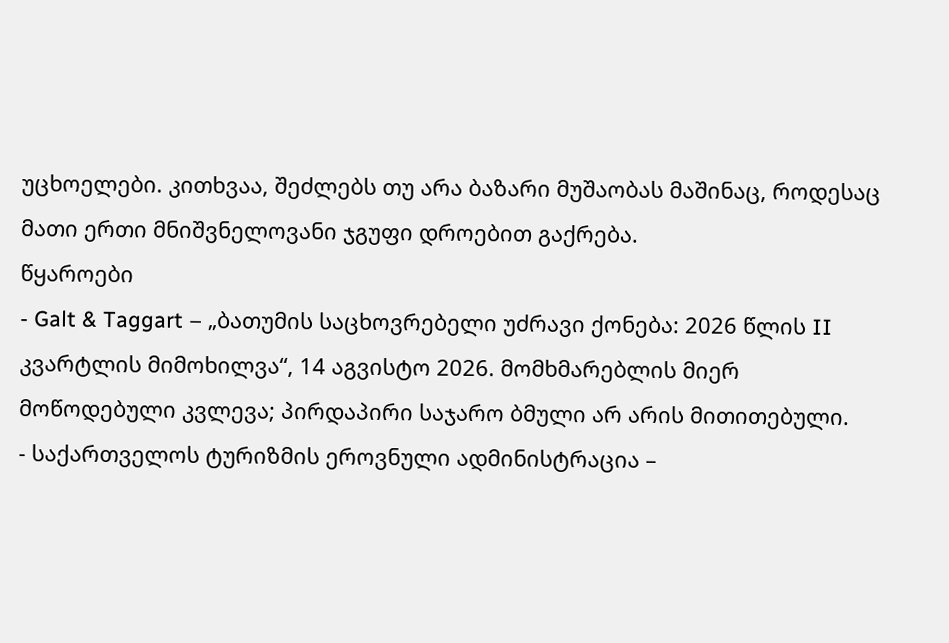უცხოელები. კითხვაა, შეძლებს თუ არა ბაზარი მუშაობას მაშინაც, როდესაც მათი ერთი მნიშვნელოვანი ჯგუფი დროებით გაქრება.
წყაროები
- Galt & Taggart – „ბათუმის საცხოვრებელი უძრავი ქონება: 2026 წლის II კვარტლის მიმოხილვა“, 14 აგვისტო 2026. მომხმარებლის მიერ მოწოდებული კვლევა; პირდაპირი საჯარო ბმული არ არის მითითებული.
- საქართველოს ტურიზმის ეროვნული ადმინისტრაცია –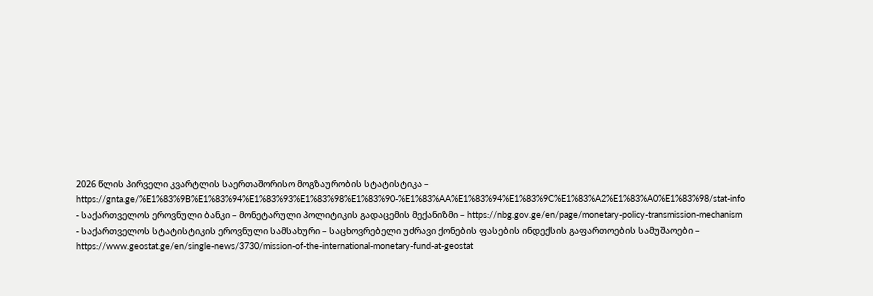2026 წლის პირველი კვარტლის საერთაშორისო მოგზაურობის სტატისტიკა – https://gnta.ge/%E1%83%9B%E1%83%94%E1%83%93%E1%83%98%E1%83%90-%E1%83%AA%E1%83%94%E1%83%9C%E1%83%A2%E1%83%A0%E1%83%98/stat-info
- საქართველოს ეროვნული ბანკი – მონეტარული პოლიტიკის გადაცემის მექანიზმი – https://nbg.gov.ge/en/page/monetary-policy-transmission-mechanism
- საქართველოს სტატისტიკის ეროვნული სამსახური – საცხოვრებელი უძრავი ქონების ფასების ინდექსის გაფართოების სამუშაოები – https://www.geostat.ge/en/single-news/3730/mission-of-the-international-monetary-fund-at-geostat